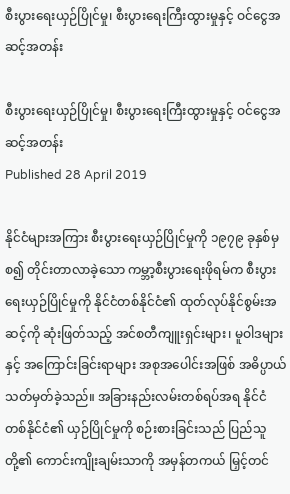စီးပွားရေးယှဉ်ပြိုင်မှု၊ စီးပွားရေးကြီးထွားမှုနှင့် ဝင်ငွေအဆင့်အတန်း

စီးပွားရေးယှဉ်ပြိုင်မှု၊ စီးပွားရေးကြီးထွားမှုနှင့် ဝင်ငွေအဆင့်အတန်း
Published 28 April 2019

နိုင်ငံများအကြား စီးပွားရေးယှဉ်ပြိုင်မှုကို ၁၉၇၉ ခုနှစ်မှစ၍ တိုင်းတာလာခဲ့သော ကမ္ဘာ့စီးပွားရေးဖိုရမ်က စီးပွားရေးယှဉ်ပြိုင်မှုကို နိုင်ငံတစ်နိုင်ငံ၏ ထုတ်လုပ်နိုင်စွမ်းအဆင့်ကို ဆုံးဖြတ်သည့် အင်စတီကျူးရှင်းများ၊ မူဝါဒများနှင့် အကြောင်းခြင်းရာများ အစုအပေါင်းအဖြစ် အဓိပ္ပာယ်သတ်မှတ်ခဲ့သည်။ အခြားနည်းလမ်းတစ်ရပ်အရ နိုင်ငံတစ်နိုင်ငံ၏ ယှဉ်ပြိုင်မှုကို စဉ်းစားခြင်းသည် ပြည်သူတို့၏ ကောင်းကျိုးချမ်းသာကို အမှန်တကယ် မြှင့်တင်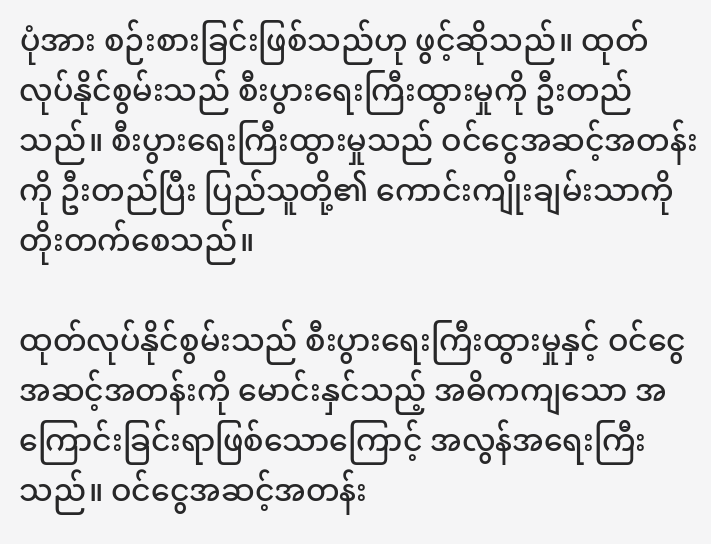ပုံအား စဉ်းစားခြင်းဖြစ်သည်ဟု ဖွင့်ဆိုသည်။ ထုတ်လုပ်နိုင်စွမ်းသည် စီးပွားရေးကြီးထွားမှုကို ဦးတည်သည်။ စီးပွားရေးကြီးထွားမှုသည် ဝင်ငွေအဆင့်အတန်းကို ဦးတည်ပြီး ပြည်သူတို့၏ ကောင်းကျိုးချမ်းသာကို တိုးတက်စေသည်။

ထုတ်လုပ်နိုင်စွမ်းသည် စီးပွားရေးကြီးထွားမှုနှင့် ဝင်ငွေအဆင့်အတန်းကို မောင်းနှင်သည့် အဓိကကျသော အကြောင်းခြင်းရာဖြစ်သောကြောင့် အလွန်အရေးကြီးသည်။ ဝင်ငွေအဆင့်အတန်း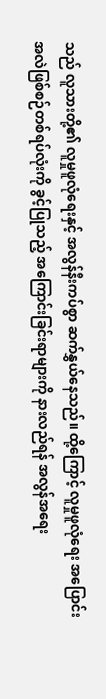သည် လူသားတို့၏ လူမှုဖူလုံရေးနှင့် အလွန်နီးကပ်စွာ ဆက်နွှယ်နေသည်။ ထို့ကြောင့် လူမှုဖူလုံရေး အပြောင်းအလဲဖြစ်စဉ်တစ်ရပ်လုံးကို ခွင့်ပြုသည့် အကြောင်းခြင်းရာများကို နားလည်ရန် အလွန်အရေး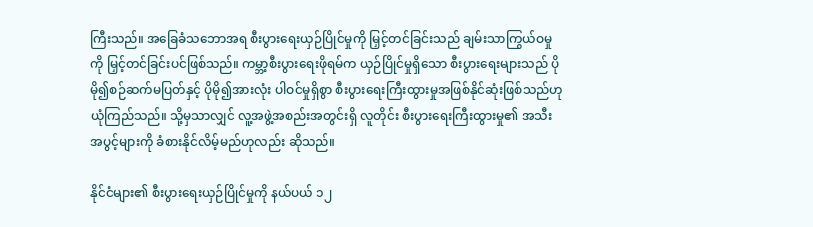ကြီးသည်။ အခြေခံသဘောအရ စီးပွားရေးယှဉ်ပြိုင်မှုကို မြှင့်တင်ခြင်းသည် ချမ်းသာကြွယ်ဝမှုကို မြှင့်တင်ခြင်းပင်ဖြစ်သည်။ ကမ္ဘာ့စီးပွားရေးဖိုရမ်က ယှဉ်ပြိုင်မှုရှိသော စီးပွားရေးများသည် ပိုမို၍စဉ်ဆက်မပြတ်နှင့် ပိုမို၍အားလုံး ပါဝင်မှုရှိစွာ စီးပွားရေးကြီးထွားမှုအဖြစ်နိုင်ဆုံးဖြစ်သည်ဟု ယုံကြည်သည်။ သို့မှသာလျှင် လူ့အဖွဲ့အစည်းအတွင်းရှိ လူတိုင်း စီးပွားရေးကြီးထွားမှု၏ အသီးအပွင့်များကို ခံစားနိုင်လိမ့်မည်ဟုလည်း ဆိုသည်။

နိုင်ငံများ၏ စီးပွားရေးယှဉ်ပြိုင်မှုကို နယ်ပယ် ၁၂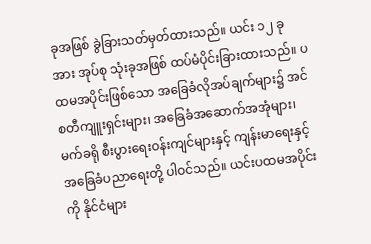ခုအဖြစ် ခွဲခြားသတ်မှတ်ထားသည်။ ယင်း ၁၂ ခုအား အုပ်စု သုံးခုအဖြစ် ထပ်မံပိုင်းခြားထားသည်။ ပထမအပိုင်းဖြစ်သော အခြေခံလိုအပ်ချက်များ၌ အင်စတီကျူးရှင်းများ၊ အခြေခံအဆောက်အအုံများ၊ မက်ခရို စီးပွားရေးဝန်းကျင်များနှင့် ကျန်းမာရေးနှင့် အခြေခံပညာရေးတို့ ပါဝင်သည်။ ယင်းပထမအပိုင်းကို နိုင်ငံများ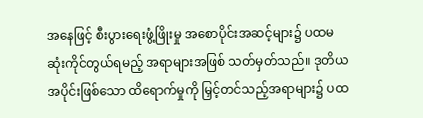အနေဖြင့် စီးပွားရေးဖွံ့ဖြိုးမှု အစောပိုင်းအဆင့်များ၌ ပထမဆုံးကိုင်တွယ်ရမည့် အရာများအဖြစ် သတ်မှတ်သည်။ ဒုတိယအပိုင်းဖြစ်သော ထိရောက်မှုကို မြှင့်တင်သည့်အရာများ၌ ပထ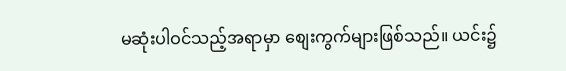မဆုံးပါဝင်သည့်အရာမှာ စျေးကွက်များဖြစ်သည်။ ယင်း၌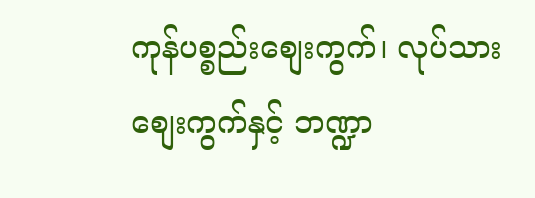ကုန်ပစ္စည်းစျေးကွက်၊ လုပ်သားစျေးကွက်နှင့် ဘဏ္ဍာ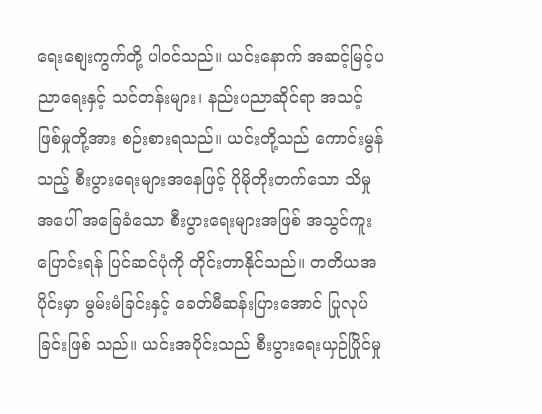ရေးစျေးကွက်တို့ ပါဝင်သည်။ ယင်းနောက် အဆင့်မြင့်ပညာရေးနှင့် သင်တန်းများ၊ နည်းပညာဆိုင်ရာ အသင့်ဖြစ်မှုတို့အား စဉ်းစားရသည်။ ယင်းတို့သည် ကောင်းမွန်သည့် စီးပွားရေးများအနေဖြင့် ပိုမိုတိုးတက်သော သိမှုအပေါ် အခြေခံသော စီးပွားရေးများအဖြစ် အသွင်ကူးပြောင်းရန် ပြင်ဆင်ပုံကို တိုင်းတာနိုင်သည်။ တတိယအပိုင်းမှာ မွမ်းမံခြင်းနှင့် ခေတ်မီဆန်းပြားအောင် ပြုလုပ်ခြင်းဖြစ် သည်။ ယင်းအပိုင်းသည် စီးပွားရေးယှဉ်ပြိုင်မှု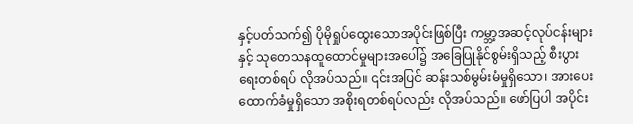နှင့်ပတ်သက်၍ ပိုမိုရှုပ်ထွေးသောအပိုင်းဖြစ်ပြီး ကမ္ဘာ့အဆင့်လုပ်ငန်းများနှင့် သုတေသနထူထောင်မှုများအပေါ်၌ အခြေပြုနိုင်စွမ်းရှိသည့် စီးပွားရေးတစ်ရပ် လိုအပ်သည်။ ၎င်းအပြင် ဆန်းသစ်မွမ်းမံမှုရှိသော၊ အားပေးထောက်ခံမှုရှိသော အစိုးရတစ်ရပ်လည်း လိုအပ်သည်။ ဖော်ပြပါ အပိုင်း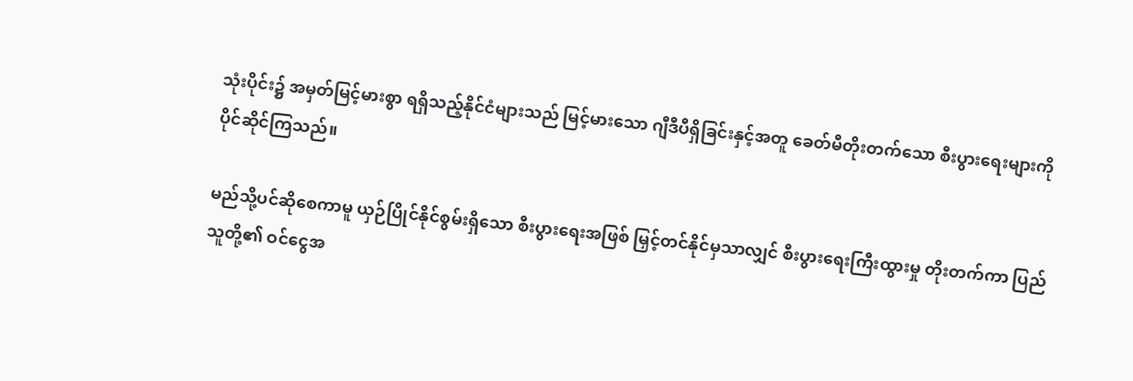သုံးပိုင်း၌ အမှတ်မြင့်မားစွာ ရရှိသည့်နိုင်ငံများသည် မြင့်မားသော ဂျီဒီပီရှိခြင်းနှင့်အတူ ခေတ်မီတိုးတက်သော စီးပွားရေးများကို ပိုင်ဆိုင်ကြသည်။

မည်သို့ပင်ဆိုစေကာမူ ယှဉ်ပြိုင်နိုင်စွမ်းရှိသော စီးပွားရေးအဖြစ် မြှင့်တင်နိုင်မှသာလျှင် စီးပွားရေးကြီးထွားမှု တိုးတက်ကာ ပြည်သူတို့၏ ဝင်ငွေအ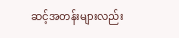ဆင့်အတန်းများလည်း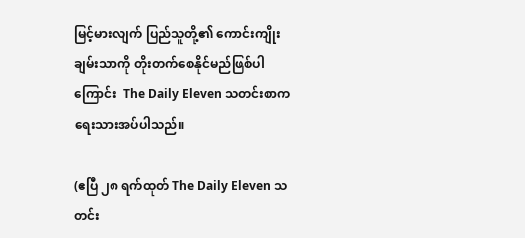မြင့်မားလျက် ပြည်သူတို့၏ ကောင်းကျိုးချမ်းသာကို တိုးတက်စေနိုင်မည်ဖြစ်ပါကြောင်း  The Daily Eleven သတင်းစာက ရေးသားအပ်ပါသည်။

(ဧပြီ ၂၈ ရက်ထုတ် The Daily Eleven သတင်း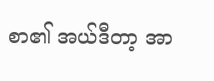စာ၏ အယ်ဒီတာ့ အာ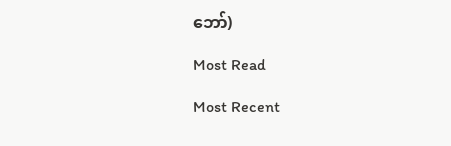ဘော်)

Most Read

Most Recent